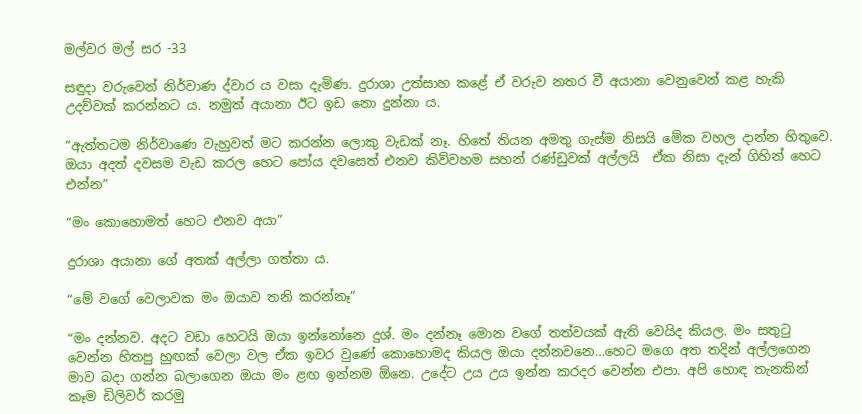මල්වර මල් සර -33

සඳුදා වරුවෙන් නිර්වාණ ද්වාර ය වසා දැමිණ. දුරාශා උත්සාහ කළේ ඒ වරුව නතර වී අයානා වෙනුවෙන් කළ හැකි උදව්වක් කරන්නට ය. නමුත් අයානා ඊට ඉඩ නො දුන්නා ය.

“ඇත්තටම නිර්වාණෙ වැහුවත් මට කරන්න ලොකු වැඩක් නෑ. හිතේ තියන අමතු ගැස්ම නිසයි මේක වහල දාන්න හිතුවෙ. ඔයා අදත් දවසම වැඩ කරල හෙට පෝය දවසෙත් එනව කිව්වහම සහන් රණ්ඩුවක් අල්ලයි  ඒක නිසා දැන් ගිහින් හෙට එන්න”

“මං කොහොමත් හෙට එනව අයා”

දුරාශා අයානා ගේ අතක් අල්ලා ගත්තා ය.

“මේ වගේ වෙලාවක මං ඔයාව තනි කරන්නෑ”

“මං දන්නව. අදට වඩා හෙටයි ඔයා ඉන්නෝනෙ දුශ්. මං දන්නෑ මොන වගේ තත්වයක් ඇති වෙයිද කියල. මං සතුටු වෙන්න හිතපු හුඟක් වෙලා වල ඒක ඉවර වුණේ කොහොමද කියල ඔයා දන්නවනෙ…හෙට මගෙ අත තදින් අල්ලගෙන මාව බදා ගන්න බලාගෙන ඔයා මං ළඟ ඉන්නම ඕනෙ. උදේට උය උය ඉන්න කරදර වෙන්න එපා. අපි හොඳ තැනකින් කෑම ඩිලිවර් කරමු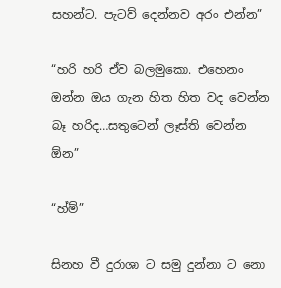සහන්ට. පැටව් දෙන්නව අරං එන්න”

“හරි හරි ඒව බලමුකො. එහෙනං ඔන්න ඔය ගැන හිත හිත වද වෙන්න බෑ හරිද…සතුටෙන් ලෑස්ති වෙන්න ඕන”

“හ්ම්”

සිනහ වී දුරාශා ට සමු දුන්නා ට නො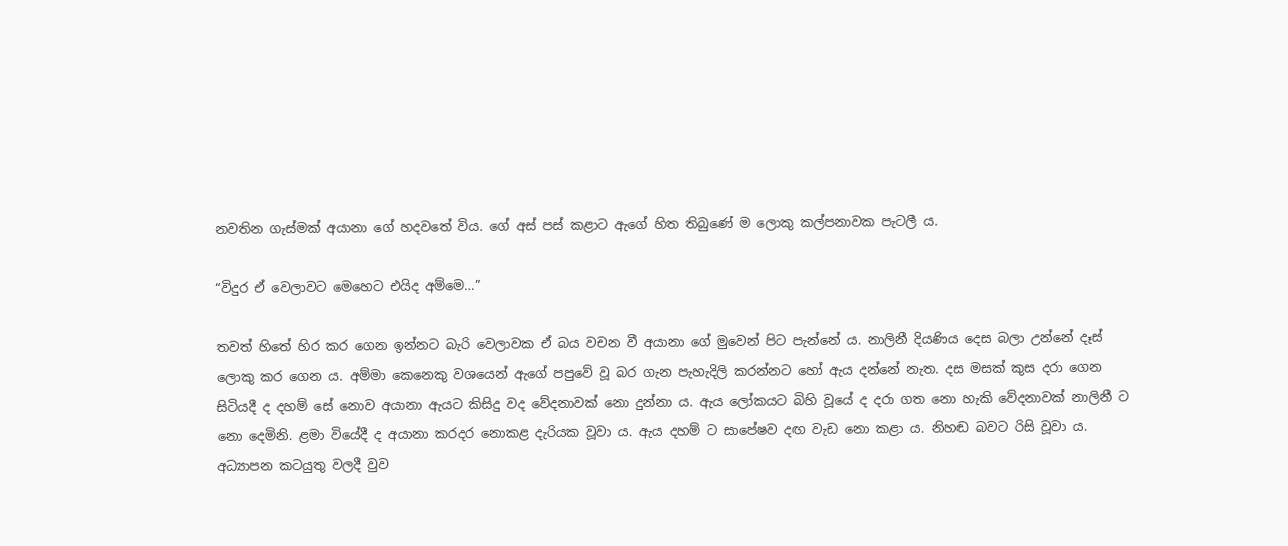නවතින ගැස්මක් අයානා ගේ හදවතේ විය. ගේ අස් පස් කළාට ඇගේ හිත තිබුණේ ම ලොකු කල්පනාවක පැටලී ය.

“විදුර ඒ වෙලාවට මෙහෙට එයිද අම්මෙ…”

තවත් හිතේ හිර කර ගෙන ඉන්නට බැරි වෙලාවක ඒ බය වචන වී අයානා ගේ මුවෙන් පිට පැන්නේ ය. නාලිනී දියණිය දෙස බලා උන්නේ දෑස් ලොකු කර ගෙන ය. අම්මා කෙනෙකු වශයෙන් ඇගේ පපුවේ වූ බර ගැන පැහැදිලි කරන්නට හෝ ඇය දන්නේ නැත. දස මසක් කුස දරා ගෙන සිටියදී ද දහම් සේ නොව අයානා ඇයට කිසිදු වද වේදනාවක් නො දුන්නා ය. ඇය ලෝකයට බිහි වූයේ ද දරා ගත නො හැකි වේදනාවක් නාලිනී ට නො දෙමිනි. ළමා වියේදී ද අයානා කරදර නොකළ දැරියක වූවා ය. ඇය දහම් ට සාපේෂව දඟ වැඩ නො කළා ය. නිහඬ බවට රිසි වූවා ය. අධ්‍යාපන කටයුතු වලදී වුව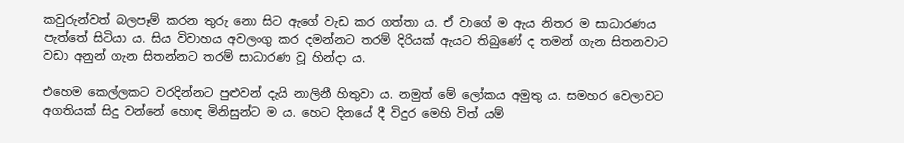කවුරුන්වත් බලපෑම් කරන තුරු නො සිට ඇගේ වැඩ කර ගත්තා ය. ඒ වාගේ ම ඇය නිතර ම සාධාරණය පැත්තේ සිටියා ය. සිය විවාහය අවලංගු කර දමන්නට තරම් දිරියක් ඇයට තිබුණේ ද තමන් ගැන සිතනවාට වඩා අනුන් ගැන සිතන්නට තරම් සාධාරණ වූ හින්දා ය.

එහෙම කෙල්ලකට වරදින්නට පුළුවන් දැයි නාලිනී හිතුවා ය. නමුත් මේ ලෝකය අමුතු ය. සමහර වෙලාවට අගතියක් සිදු වන්නේ හොඳ මිනිසුන්ට ම ය. හෙට දිනයේ දී විදුර මෙහි විත් යම්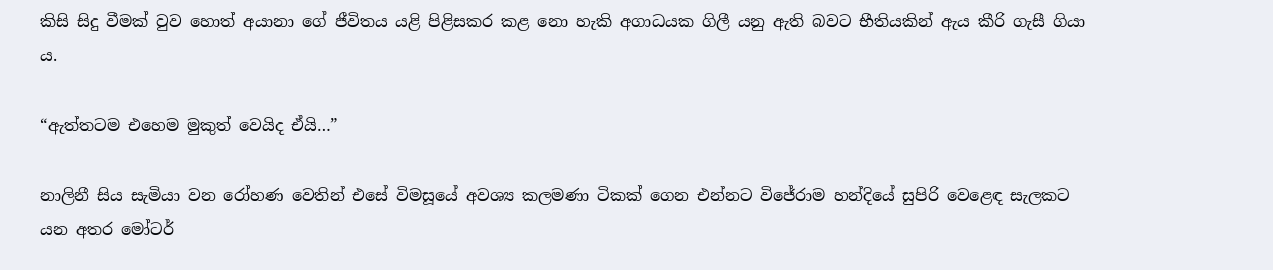කිසි සිදු වීමක් වුව හොත් අයානා ගේ ජීවිතය යළි පිළිසකර කළ නො හැකි අගාධයක ගිලී යනු ඇති බවට භීතියකින් ඇය කීරි ගැසී ගියා ය.

“ඇත්තටම එහෙම මුකුත් වෙයිද ඒයි…”

නාලිනී සිය සැමියා වන රෝහණ වෙතින් එසේ විමසූයේ අවශ්‍ය කලමණා ටිකක් ගෙන එන්නට විජේරාම හන්දියේ සුපිරි වෙළෙඳ සැලකට යන අතර මෝටර්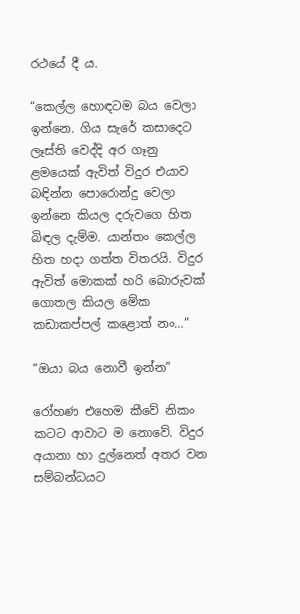රථයේ දී ය.

“කෙල්ල හොඳටම බය වෙලා ඉන්නෙ. ගිය සැරේ කසාදෙට ලෑස්ති වෙද්දි අර ගෑනු ළමයෙක් ඇවිත් විදුර එයාව බඳින්න පොරොන්දු වෙලා ඉන්නෙ කියල දරුවගෙ හිත බිඳල දැම්ම. යාන්තං කෙල්ල හිත හදා ගත්ත විතරයි. විදුර ඇවිත් මොකක් හරි බොරුවක් ගොතල කියල මේක කඩාකප්පල් කළොත් නං…”

“ඔයා බය නොවී ඉන්න”

රෝහණ එහෙම කීවේ නිකං කටට ආවාට ම නොවේ. විදුර අයානා හා දුල්නෙත් අතර වන සම්බන්ධයට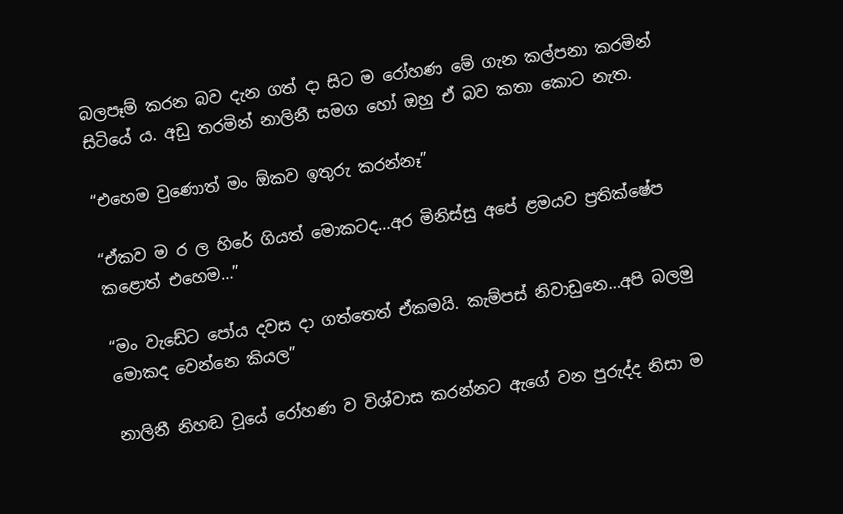බලපෑම් කරන බව දැන ගත් දා සිට ම රෝහණ මේ ගැන කල්පනා කරමින් සිටියේ ය. අඩු තරමින් නාලිනී සමග හෝ ඔහු ඒ බව කතා කොට නැත.

“එහෙම වුණොත් මං ඕකව ඉතුරු කරන්නෑ”

“ඒකව ම ර ල හිරේ ගියත් මොකටද…අර මිනිස්සු අපේ ළමයව ප්‍රතික්ෂේප කළොත් එහෙම…”

“මං වැඩේට පෝය දවස දා ගත්තෙත් ඒකමයි. කැම්පස් නිවාඩුනෙ…අපි බලමු මොකද වෙන්නෙ කියල”

නාලිනී නිහඬ වූයේ රෝහණ ව විශ්වාස කරන්නට ඇගේ වන පුරුද්ද නිසා ම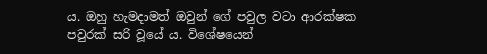ය. ඔහු හැමදාමත් ඔවුන් ගේ පවුල වටා ආරක්ෂක පවුරක් සරි වූයේ ය. විශේෂයෙන්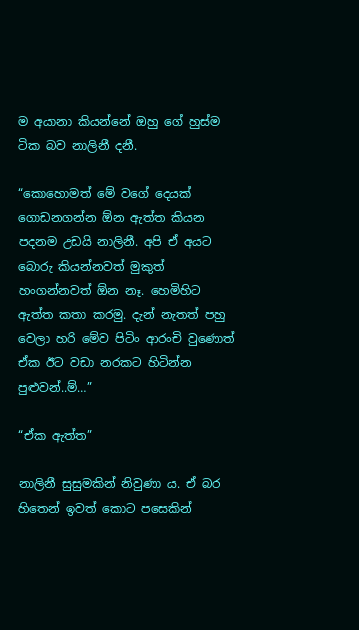ම අයානා කියන්නේ ඔහු ගේ හුස්ම ටික බව නාලිනී දනී.

“කොහොමත් මේ වගේ දෙයක් ගොඩනගන්න ඕන ඇත්ත කියන පදනම උඩයි නාලිනී. අපි ඒ අයට බොරු කියන්නවත් මුකුත් හංගන්නවත් ඕන නෑ. හෙමිහිට ඇත්ත කතා කරමු. දැන් නැතත් පහු වෙලා හරි මේව පිටිං ආරංචි වුණොත් ඒක ඊට වඩා නරකට හිටින්න පුළුවන්..ම්…”

“ඒක ඇත්ත”

නාලිනී සුසුමකින් නිවුණා ය. ඒ බර හිතෙන් ඉවත් කොට පසෙකින්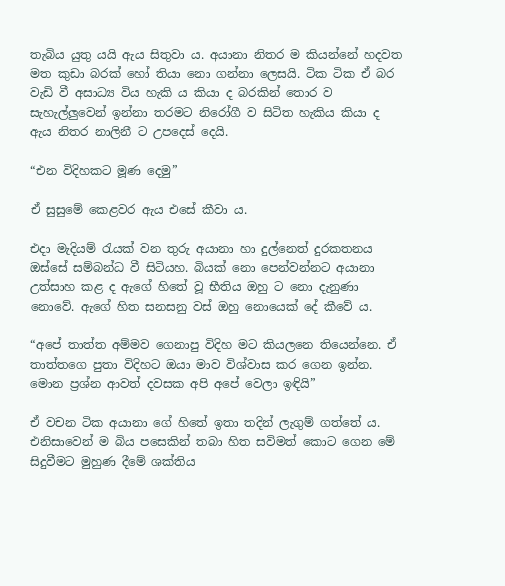තැබිය යුතු යයි ඇය සිතුවා ය. අයානා නිතර ම කියන්නේ හදවත මත කුඩා බරක් හෝ තියා නො ගන්නා ලෙසයි. ටික ටික ඒ බර වැඩි වී අසාධ්‍ය විය හැකි ය කියා ද බරකින් තොර ව සැහැල්ලුවෙන් ඉන්නා තරමට නිරෝගී ව සිටිත හැකිය කියා ද ඇය නිතර නාලිනී ට උපදෙස් දෙයි.

“එන විදිහකට මූණ දෙමු”

ඒ සුසුමේ කෙළවර ඇය එසේ කීවා ය.

එදා මැදියම් රැයක් වන තුරු අයානා හා දුල්නෙත් දුරකතනය ඔස්සේ සම්බන්ධ වී සිටියහ. බියක් නො පෙන්වන්නට අයානා උත්සාහ කළ ද ඇගේ හිතේ වූ භීතිය ඔහු ට නො දැනුණා නොවේ. ඇගේ හිත සනසනු වස් ඔහු නොයෙක් දේ කීවේ ය.

“අපේ තාත්ත අම්මව ගෙනාපු විදිහ මට කියලනෙ තියෙන්නෙ. ඒ තාත්තගෙ පුතා විදිහට ඔයා මාව විශ්වාස කර ගෙන ඉන්න. මොන ප්‍රශ්න ආවත් දවසක අපි අපේ වෙලා ඉඳියි”

ඒ වචන ටික අයානා ගේ හිතේ ඉතා තදින් ලැගුම් ගත්තේ ය. එනිසාවෙන් ම බිය පසෙකින් තබා හිත සවිමත් කොට ගෙන මේ සිදුවීමට මුහුණ දීමේ ශක්තිය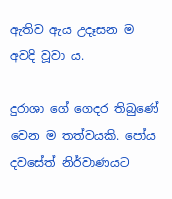ඇතිව ඇය උදෑසන ම අවදි වූවා ය.

දුරාශා ගේ ගෙදර තිබුණේ වෙන ම තත්වයකි. පෝය දවසේත් නිර්වාණයට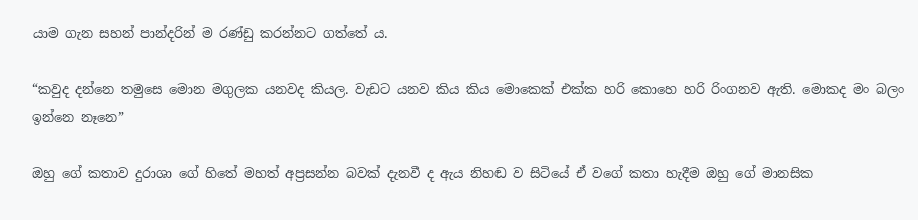යාම ගැන සහන් පාන්දරින් ම රණ්ඩු කරන්නට ගත්තේ ය.

“කවුද දන්නෙ තමුසෙ මොන මගුලක යනවද කියල. වැඩට යනව කිය කිය මොකෙක් එක්ක හරි කොහෙ හරි රිංගනව ඇති. මොකද මං බලං ඉන්නෙ නෑනෙ”

ඔහු ගේ කතාව දුරාශා ගේ හිතේ මහත් අප්‍රසන්න බවක් දැනවී ද ඇය නිහඬ ව සිටියේ ඒ වගේ කතා හැදීම ඔහු ගේ මානසික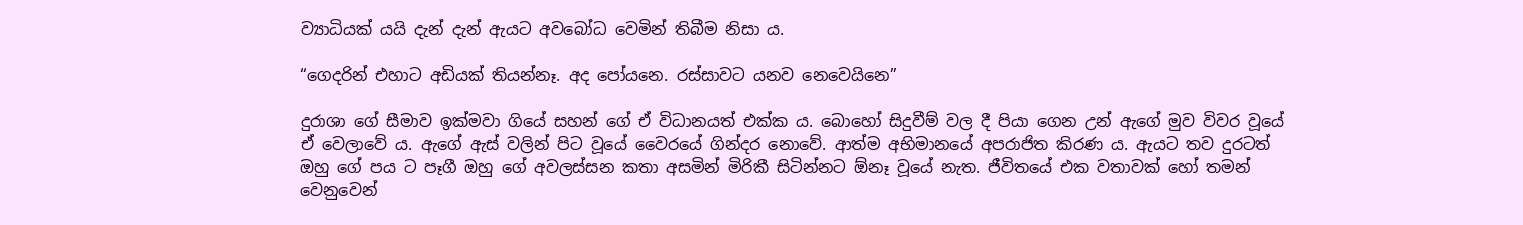ව්‍යාධියක් යයි දැන් දැන් ඇයට අවබෝධ වෙමින් තිබීම නිසා ය.

“ගෙදරින් එහාට අඩියක් තියන්නෑ. අද පෝයනෙ. රස්සාවට යනව නෙවෙයිනෙ”

දුරාශා ගේ සීමාව ඉක්මවා ගියේ සහන් ගේ ඒ විධානයත් එක්ක ය. බොහෝ සිදුවීම් වල දී පියා ගෙන උන් ඇගේ මුව විවර වූයේ ඒ වෙලාවේ ය. ඇගේ ඇස් වලින් පිට වූයේ වෛරයේ ගින්දර නොවේ. ආත්ම අභිමානයේ අපරාජිත කිරණ ය. ඇයට තව දුරටත් ඔහු ගේ පය ට පෑගී ඔහු ගේ අවලස්සන කතා අසමින් මිරිකී සිටින්නට ඕනෑ වූයේ නැත. ජීවිතයේ එක වතාවක් හෝ තමන් වෙනුවෙන්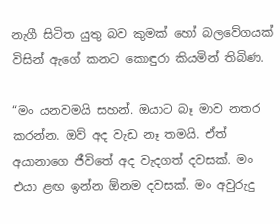නැගී සිටිත යුතු බව කුමක් හෝ බලවේගයක් විසින් ඇගේ කනට කොඳුරා කියමින් තිබිණ.

“මං යනවමයි සහන්. ඔයාට බෑ මාව නතර කරන්න. ඔව් අද වැඩ නෑ තමයි. ඒත් අයානාගෙ ජීවිතේ අද වැදගත් දවසක්. මං එයා ළඟ ඉන්න ඕනම දවසක්. මං අවුරුදු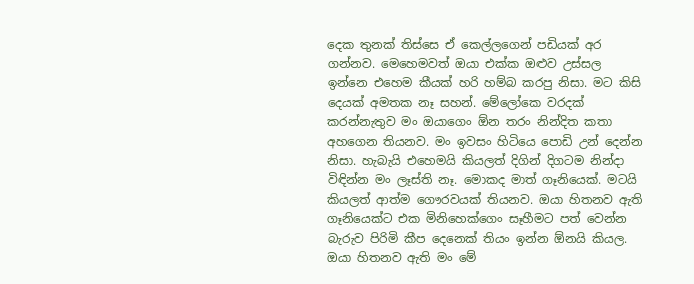දෙක තුනක් තිස්සෙ ඒ කෙල්ලගෙන් පඩියක් අර ගන්නව. මෙහෙමවත් ඔයා එක්ක ඔළුව උස්සල ඉන්නෙ එහෙම කීයක් හරි හම්බ කරපු නිසා. මට කිසි දෙයක් අමතක නෑ සහන්. මේලෝකෙ වරදක් කරන්නැතුව මං ඔයාගෙං ඕන තරං නින්දිත කතා අහගෙන තියනව. මං ඉවසං හිටියෙ පොඩි උන් දෙන්න නිසා. හැබැයි එහෙමයි කියලත් දිගින් දිගටම නින්දා විඳින්න මං ලෑස්ති නෑ. මොකද මාත් ගෑනියෙක්. මටයි කියලත් ආත්ම ගෞරවයක් තියනව. ඔයා හිතනව ඇති ගෑනියෙක්ට එක මිනිහෙක්ගෙං සෑහීමට පත් වෙන්න බැරුව පිරිමි කීප දෙනෙක් තියං ඉන්න ඕනයි කියල. ඔයා හිතනව ඇති මං මේ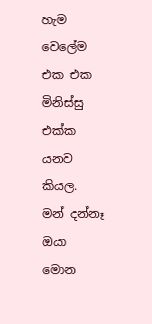හැම වෙලේම එක එක මිනිස්සු එක්ක යනව කියල. මන් දන්නෑ ඔයා මොන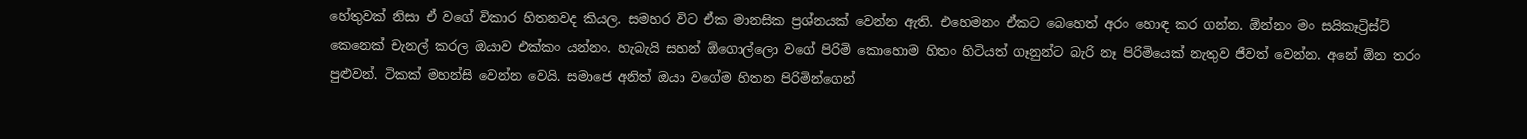හේතුවක් නිසා ඒ වගේ විකාර හිතනවද කියල. සමහර විට ඒක මානසික ප්‍රශ්නයක් වෙන්න ඇති. එහෙමනං ඒකට බෙහෙත් අරං හොඳ කර ගන්න. ඕන්නං මං සයිකෑට්‍රිස්ට් කෙනෙක් චැනල් කරල ඔයාව එක්කං යන්නං. හැබැයි සහන් ඕගොල්ලො වගේ පිරිමි කොහොම හිතං හිටියත් ගෑනුන්ට බැරි නෑ පිරිමියෙක් නැතුව ජීවත් වෙන්න. අනේ ඕන තරං පුළුවන්. ටිකක් මහන්සි වෙන්න වෙයි. සමාජෙ අනිත් ඔයා වගේම හිතන පිරිමින්ගෙන්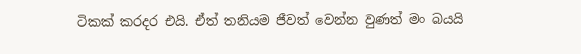ටිකක් කරදර එයි. ඒත් තනියම ජීවත් වෙන්න වුණත් මං බයයි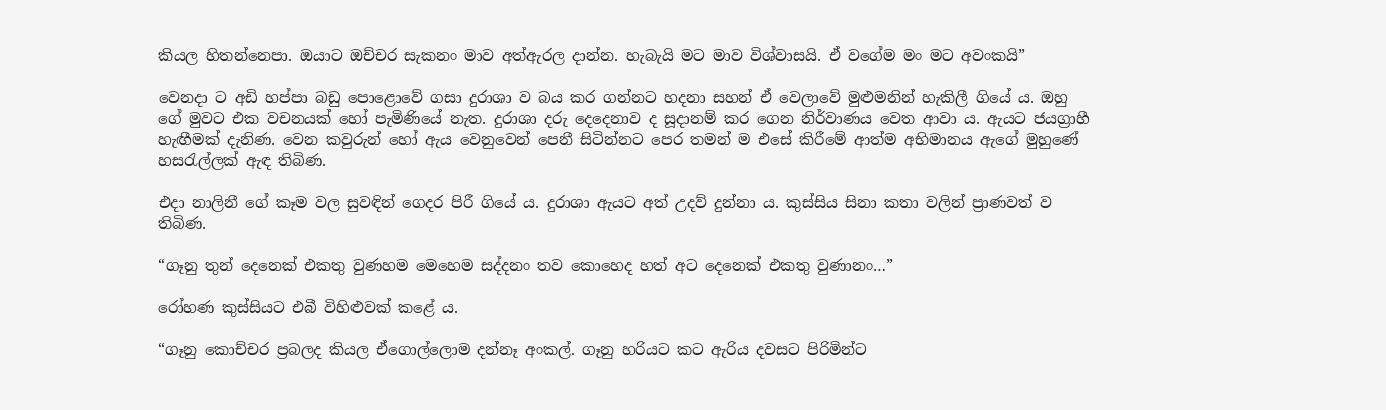කියල හිතන්නෙපා. ඔයාට ඔච්චර සැකනං මාව අත්ඇරල දාන්න. හැබැයි මට මාව විශ්වාසයි. ඒ වගේම මං මට අවංකයි”

වෙනදා ට අඩි හප්පා බඩු පොළොවේ ගසා දුරාශා ව බය කර ගන්නට හදනා සහන් ඒ වෙලාවේ මුළුමනින් හැකිලී ගියේ ය. ඔහු ගේ මුවට එක වචනයක් හෝ පැමිණියේ නැත. දුරාශා දරු දෙදෙනාව ද සූදානම් කර ගෙන නිර්වාණය වෙත ආවා ය. ඇයට ජයග්‍රාහී හැඟීමක් දැනිණ. වෙන කවුරුන් හෝ ඇය වෙනුවෙන් පෙනී සිටින්නට පෙර තමන් ම එසේ කිරීමේ ආත්ම අභිමානය ඇගේ මුහුණේ හසරැල්ලක් ඇඳ තිබිණ.

එදා නාලිනී ගේ කෑම වල සුවඳින් ගෙදර පිරී ගියේ ය. දුරාශා ඇයට අත් උදව් දුන්නා ය. කුස්සිය සිනා කතා වලින් ප්‍රාණවත් ව තිබිණ.

“ගෑනු තුන් දෙනෙක් එකතු වුණහම මෙහෙම සද්දනං තව කොහෙද හත් අට දෙනෙක් එකතු වුණානං…”

රෝහණ කුස්සියට එබී විහිළුවක් කළේ ය.

“ගෑනු කොච්චර ප්‍රබලද කියල ඒගොල්ලොම දන්නෑ අංකල්. ගෑනු හරියට කට ඇරිය දවසට පිරිමින්ට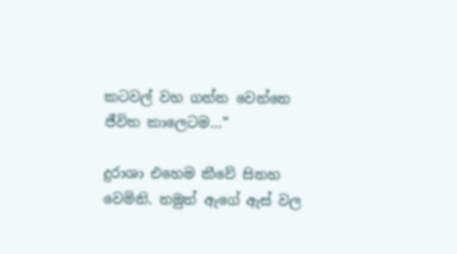කටවල් වහ ගන්න වෙන්නෙ ජීවිත කාලෙටම…”

දුරාශා එහෙම කීවේ සිනහ වෙමිනි. නමුත් ඇගේ ඇස් වල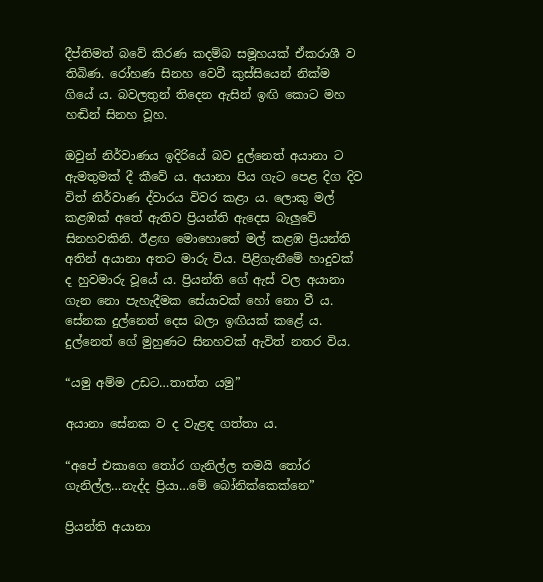දීප්තිමත් බවේ කිරණ කදම්බ සමූහයක් ඒකරාශී ව තිබිණ. රෝහණ සිනහ වෙවී කුස්සියෙන් නික්ම ගියේ ය. බවලතුන් තිදෙන ඇසින් ඉඟි කොට මහ හඬින් සිනහ වූහ.

ඔවුන් නිර්වාණය ඉදිරියේ බව දුල්නෙත් අයානා ට ඇමතුමක් දී කීවේ ය. අයානා පිය ගැට පෙළ දිග දිව විත් නිර්වාණ ද්වාරය විවර කළා ය. ලොකු මල් කළඹක් අතේ ඇතිව ප්‍රියන්ති ඇදෙස බැලුවේ සිනහවකිනි. ඊළඟ මොහොතේ මල් කළඹ ප්‍රියන්ති අතින් අයානා අතට මාරු විය. පිළිගැනීමේ හාදුවක් ද හුවමාරු වූයේ ය. ප්‍රියන්ති ගේ ඇස් වල අයානා ගැන නො පැහැදීමක සේයාවක් හෝ නො වී ය. සේනක දුල්නෙත් දෙස බලා ඉඟියක් කළේ ය. දුල්නෙත් ගේ මුහුණට සිනහවක් ඇවිත් නතර විය.

“යමු අම්ම උඩට…තාත්ත යමු”

අයානා සේනක ව ද වැළඳ ගත්තා ය.

“අපේ එකාගෙ තෝර ගැනිල්ල තමයි තෝර ගැනිල්ල…නැද්ද ප්‍රියා…මේ බෝනික්කෙක්නෙ”

ප්‍රියන්ති අයානා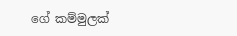ගේ කම්මුලක්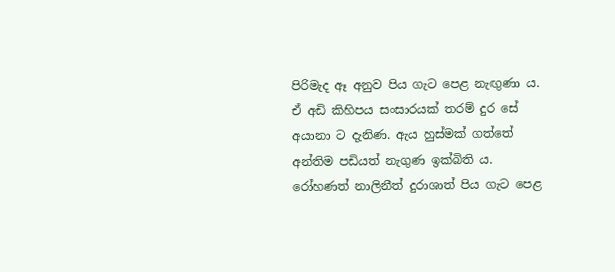පිරිමැද ඈ අනුව පිය ගැට පෙළ නැඟුණා ය. ඒ අඩි කිහිපය සංසාරයක් තරම් දුර සේ අයානා ට දැනිණ. ඇය හුස්මක් ගත්තේ අන්තිම පඩියත් නැගුණ ඉක්බිති ය. රෝහණත් නාලිනීත් දුරාශාත් පිය ගැට පෙළ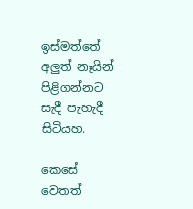ඉස්මත්තේ අලුත් නෑයින් පිළිගන්නට සැදී පැහැදී සිටියහ.

කෙසේ වෙතත්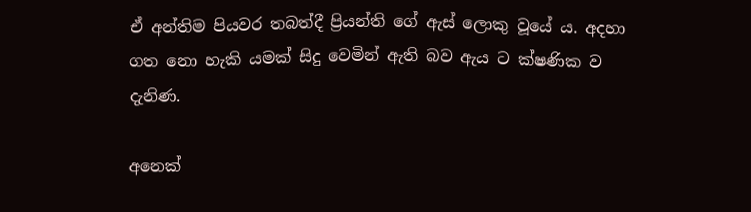ඒ අන්තිම පියවර තබත්දී ප්‍රියන්ති ගේ ඇස් ලොකු වූයේ ය. අදහා ගත නො හැකි යමක් සිදු වෙමින් ඇති බව ඇය ට ක්ෂණික ව දැනිණ.

අනෙක්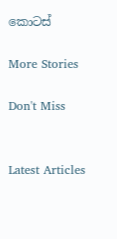කොටස්

More Stories

Don't Miss


Latest Articles